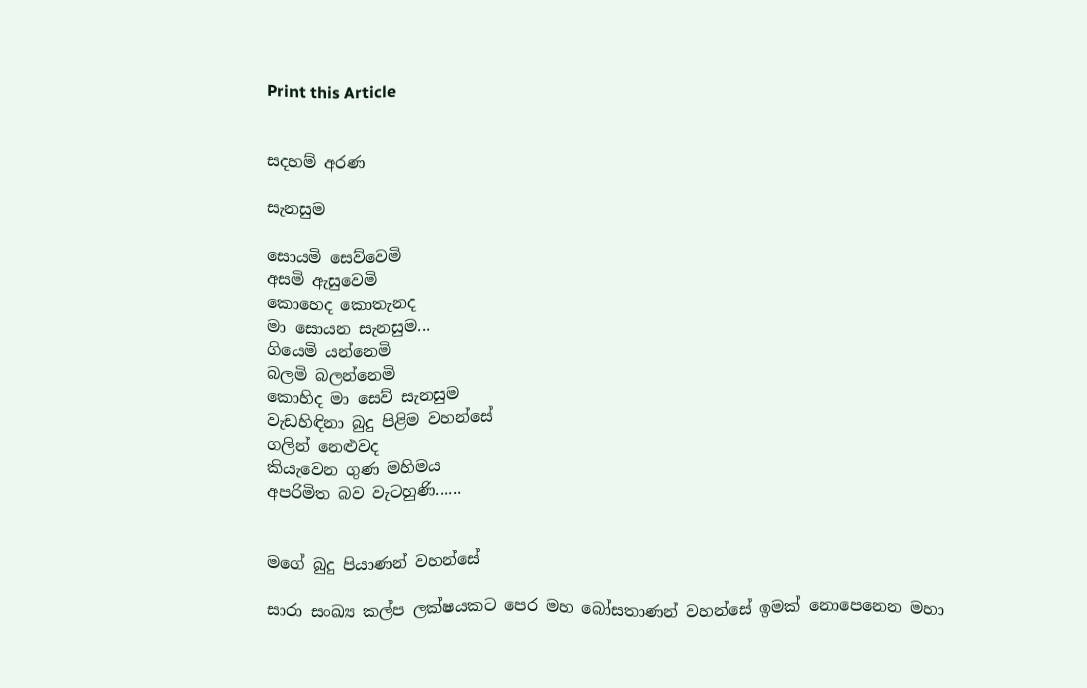Print this Article


සදහම් අරණ

සැනසුම

සොයමි සෙව්වෙමි
අසමි ඇසුවෙමි
කොහෙද කොතැනද
මා සොයන සැනසුම...
ගියෙමි යන්නෙමි
බලමි බලන්නෙමි
කොහිද මා සෙව් සැනසුම
වැඩහිඳිනා බුදු පිළිම වහන්සේ
ගලින් නෙළුවද
කියැවෙන ගුණ මහිමය
අපරිමිත බව වැටහුණි......


මගේ බුදු පියාණන් වහන්සේ

සාරා සංඛ්‍ය කල්ප ලක්ෂයකට පෙර මහ බෝසතාණන් වහන්සේ ඉමක් නොපෙනෙන මහා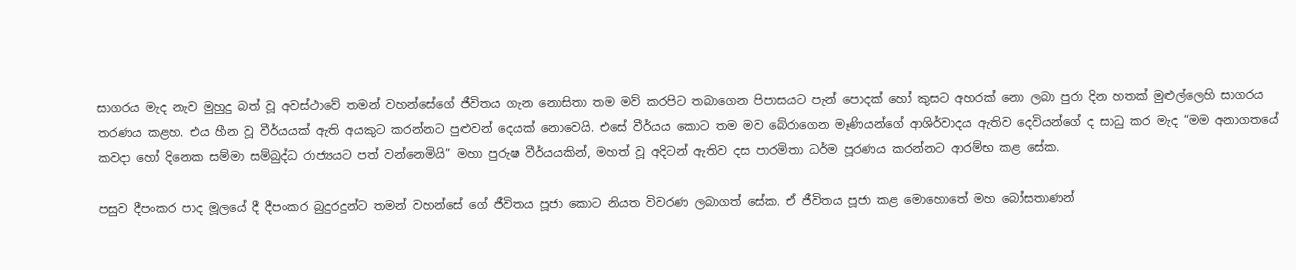සාගරය මැද නැව මුහුදු බත් වූ අවස්ථාවේ තමන් වහන්සේගේ ජීවිතය ගැන නොසිතා තම මව් කරපිට තබාගෙන පිපාසයට පැන් පොදක් හෝ කුසට අහරක් නො ලබා පුරා දින හතක් මුළුල්ලෙහි සාගරය තරණය කළහ. එය හීන වූ වීර්යයක් ඇති අයකුට කරන්නට පුළුවන් දෙයක් නොවෙයි. එසේ වීර්යය කොට තම මව බේරාගෙන මෑණියන්ගේ ආශිර්වාදය ඇතිව දෙවියන්ගේ ද සාධු කර මැද “මම අනාගතයේ කවදා හෝ දිනෙක සම්මා සම්බුද්ධ රාජ්‍යයට පත් වන්නෙමියි” මහා පුරුෂ වීර්යයකින්, මහත් වූ අදිටන් ඇතිව දස පාරමිතා ධර්ම පූරණය කරන්නට ආරම්භ කළ සේක.

පසුව දීපංකර පාද මූලයේ දී දීපංකර බුදුරදුන්ට තමන් වහන්සේ ගේ ජීවිතය පූජා කොට නියත විවරණ ලබාගත් සේක. ඒ ජීවිතය පූජා කළ මොහොතේ මහ බෝසතාණන්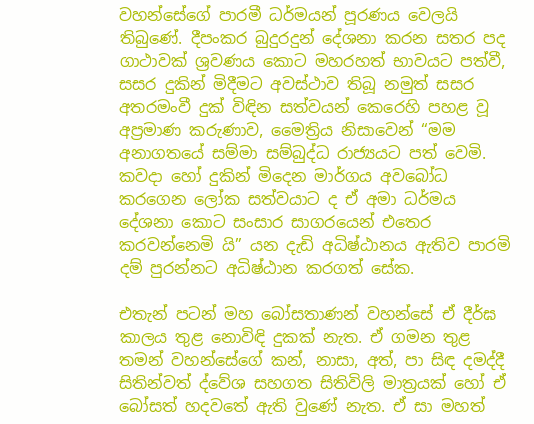වහන්සේගේ පාරමී ධර්මයන් පූරණය වෙලයි තිබුණේ. දීපංකර බුදුරදුන් දේශනා කරන සතර පද ගාථාවක් ශ්‍රවණය කොට මහරහත් භාවයට පත්වී, සසර දුකින් මිදීමට අවස්ථාව තිබූ නමුත් සසර අතරමංවී දුක් විඳින සත්වයන් කෙරෙහි පහළ වූ අප්‍රමාණ කරුණාව, මෛත්‍රිය නිසාවෙන් “මම අනාගතයේ සම්මා සම්බුද්ධ රාජ්‍යයට පත් වෙමි. කවදා හෝ දුකින් මිදෙන මාර්ගය අවබෝධ කරගෙන ලෝක සත්වයාට ද ඒ අමා ධර්මය දේශනා කොට සංසාර සාගරයෙන් එතෙර කරවන්නෙමි යි” යන දැඩි අධිෂ්ඨානය ඇතිව පාරමි දම් පුරන්නට අධිෂ්ඨාන කරගත් සේක.

එතැන් පටන් මහ බෝසතාණන් වහන්සේ ඒ දීර්ඝ කාලය තුළ නොවිඳි දුකක් නැත. ඒ ගමන තුළ තමන් වහන්සේගේ කන්, නාසා, අත්, පා සිඳ දමද්දී සිතින්වත් ද්වේශ සහගත සිතිවිලි මාත්‍රයක් හෝ ඒ බෝසත් හදවතේ ඇති වුණේ නැත. ඒ සා මහත්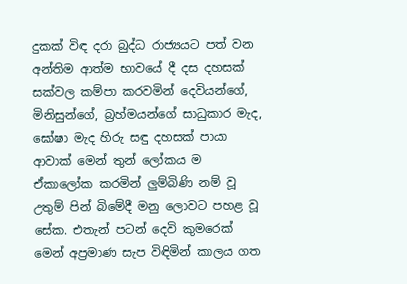දුකක් විඳ දරා බුද්ධ රාජ්‍යයට පත් වන අන්තිම ආත්ම භාවයේ දී දස දහසක් සක්වල කම්පා කරවමින් දෙවියන්ගේ, මිනිසුන්ගේ, බ්‍රහ්මයන්ගේ සාධුකාර මැද, ඝෝෂා මැද හිරු සඳු දහසක් පායා ආවාක් මෙන් තුන් ලෝකය ම ඒකාලෝක කරමින් ලුම්බිණි නම් වූ උතුම් පින් බිමේදී මනු ලොවට පහළ වූ සේක. එතැන් පටන් දෙවි කුමරෙක් මෙන් අප්‍රමාණ සැප විඳිමින් කාලය ගත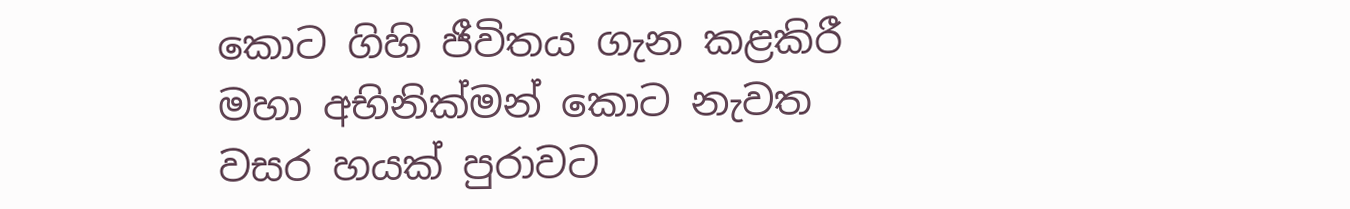කොට ගිහි ජීවිතය ගැන කළකිරී මහා අභිනික්මන් කොට නැවත වසර හයක් පුරාවට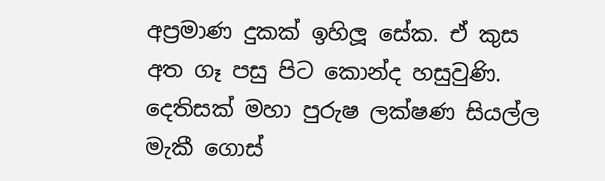අප්‍රමාණ දුකක් ඉහිලූ සේක. ඒ කුස අත ගෑ පසු පිට කොන්ද හසුවුණි. දෙතිසක් මහා පුරුෂ ලක්ෂණ සියල්ල මැකී ගොස්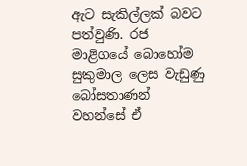ඇට සැකිල්ලක් බවට පත්වුණි. රජ මාළිගයේ බොහෝම සුකුමාල ලෙස වැඩුණු බෝසතාණන් වහන්සේ ඒ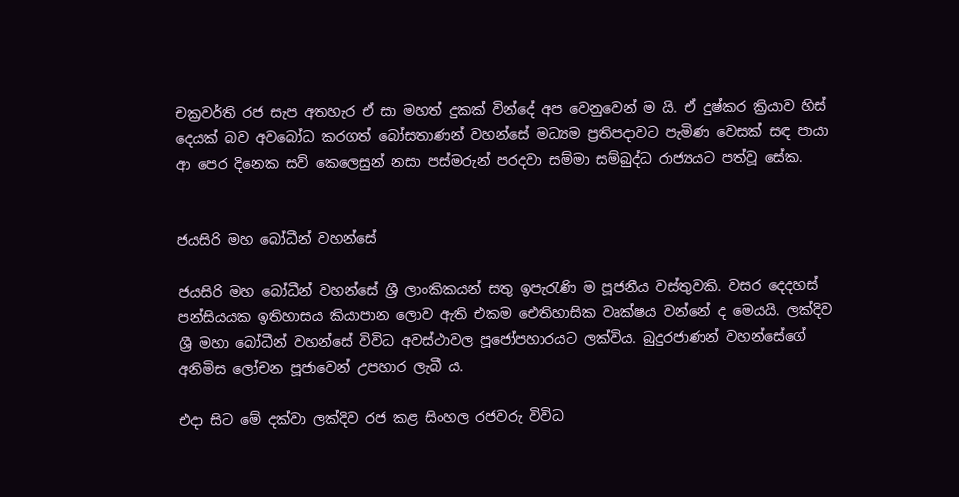චක්‍රවර්ති රජ සැප අතහැර ඒ සා මහත් දුකක් වින්දේ අප වෙනුවෙන් ම යි. ඒ දුෂ්කර ක්‍රියාව හිස් දෙයක් බව අවබෝධ කරගත් බෝසතාණන් වහන්සේ මධ්‍යම ප්‍රතිපදාවට පැමිණ වෙසක් සඳ පායා ආ පෙර දිනෙක සව් කෙලෙසුන් නසා පස්මරුන් පරදවා සම්මා සම්බුද්ධ රාජ්‍යයට පත්වූ සේක.


ජයසිරි මහ බෝධීන් වහන්සේ

ජයසිරි මහ බෝධීන් වහන්සේ ශ්‍රී ලාංකිකයන් සතු ඉපැරැණි ම පූජනීය වස්තුවකි. වසර දෙදහස් පන්සියයක ඉතිහාසය කියාපාන ලොව ඇති එකම ඓතිහාසික වෘක්ෂය වන්නේ ද මෙයයි. ලක්දිව ශ්‍රී මහා බෝධීන් වහන්සේ විවිධ අවස්ථාවල පූජෝපහාරයට ලක්විය. බුදුරජාණන් වහන්සේගේ අනිමිස ලෝචන පූජාවෙන් උපහාර ලැබී ය.

එදා සිට මේ දක්වා ලක්දිව රජ කළ සිංහල රජවරු විවිධ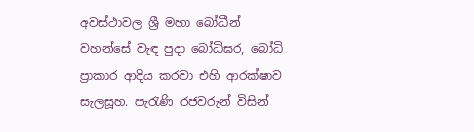අවස්ථාවල ශ්‍රී මහා බෝධීන් වහන්සේ වැඳ පුදා බෝධිඝර, බෝධි ප්‍රාකාර ආදිය කරවා එහි ආරක්ෂාව සැලසූහ. පැරැණි රජවරුන් විසින්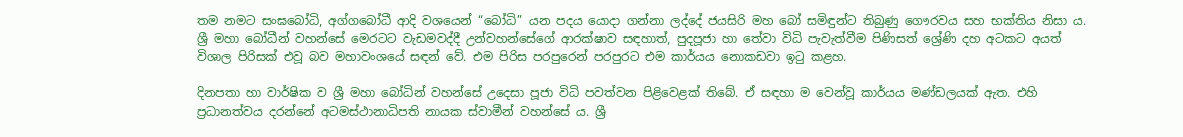තම නමට සංඝබෝධි, අග්ගබෝධී ආදි වශයෙන් “බෝධි” යන පදය යොදා ගන්නා ලද්දේ ජයසිරි මහ බෝ සමිඳුන්ට තිබුණු ගෞරවය සහ භක්තිය නිසා ය. ශ්‍රී මහා බෝධීන් වහන්සේ මෙරටට වැඩමවද්දී උන්වහන්සේගේ ආරක්ෂාව සඳහාත්, පුදපූජා හා තේවා විධි පැවැත්වීම පිණිසත් ශ්‍රේණි දහ අටකට අයත් විශාල පිරිසක් එවූ බව මහාවංශයේ සඳන් වේ. එම පිරිස පරපුරෙන් පරපුරට එම කාර්යය නොකඩවා ඉටු කළහ.

දිනපතා හා වාර්ෂික ව ශ්‍රී මහා බෝධින් වහන්සේ උදෙසා පූජා විධි පවත්වන පිළිවෙළක් තිබේ. ඒ සඳහා ම වෙන්වූ කාර්යය මණ්ඩලයක් ඇත. එහි ප්‍රධානත්වය දරන්නේ අටමස්ථානාධිපති නායක ස්වාමීන් වහන්සේ ය. ශ්‍රී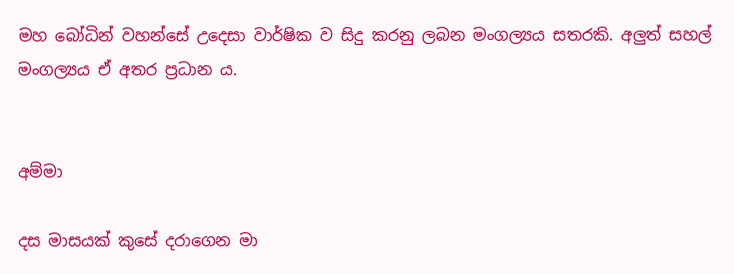මහ බෝධින් වහන්සේ උදෙසා වාර්ෂික ව සිදු කරනු ලබන මංගල්‍යය සතරකි. අලුත් සහල් මංගල්‍යය ඒ අතර ප්‍රධාන ය.


අම්මා

දස මාසයක් කුසේ දරාගෙන මා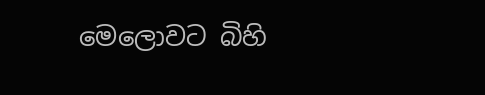මෙලොවට බිහි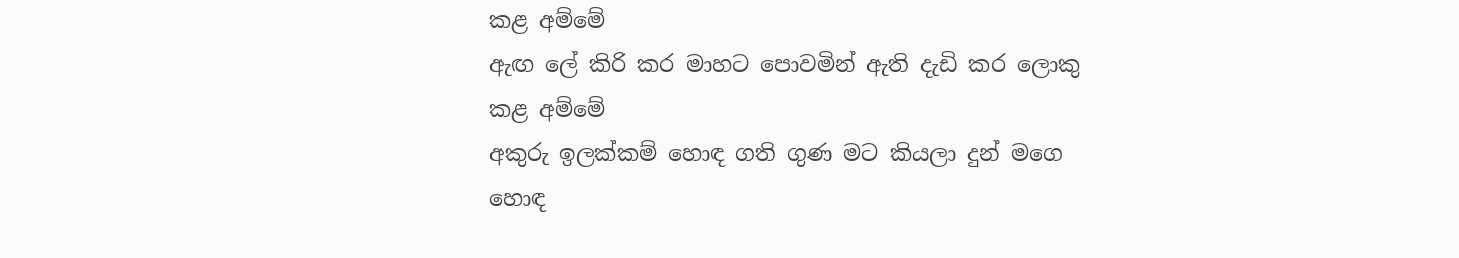කළ අම්මේ
ඇඟ ලේ කිරි කර මාහට පොවමින් ඇති දැඩි කර ලොකු කළ අම්මේ
අකුරු ඉලක්කම් හොඳ ගති ගුණ මට කියලා දුන් මගෙ හොඳ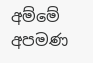අම්මේ
අපමණ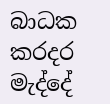බාධක කරදර මැද්දේ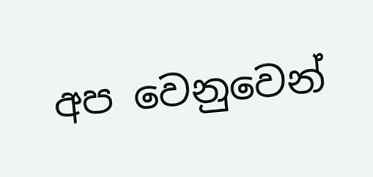අප වෙනුවෙන්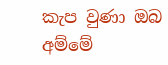කැප වුණා ඔබ අම්මේ